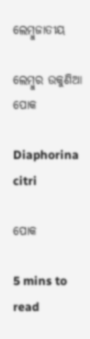ଲେମ୍ବୁଜାତୀୟ

ଲେମ୍ବୁର ଉକୁଣିଆ ପୋକ

Diaphorina citri

ପୋକ

5 mins to read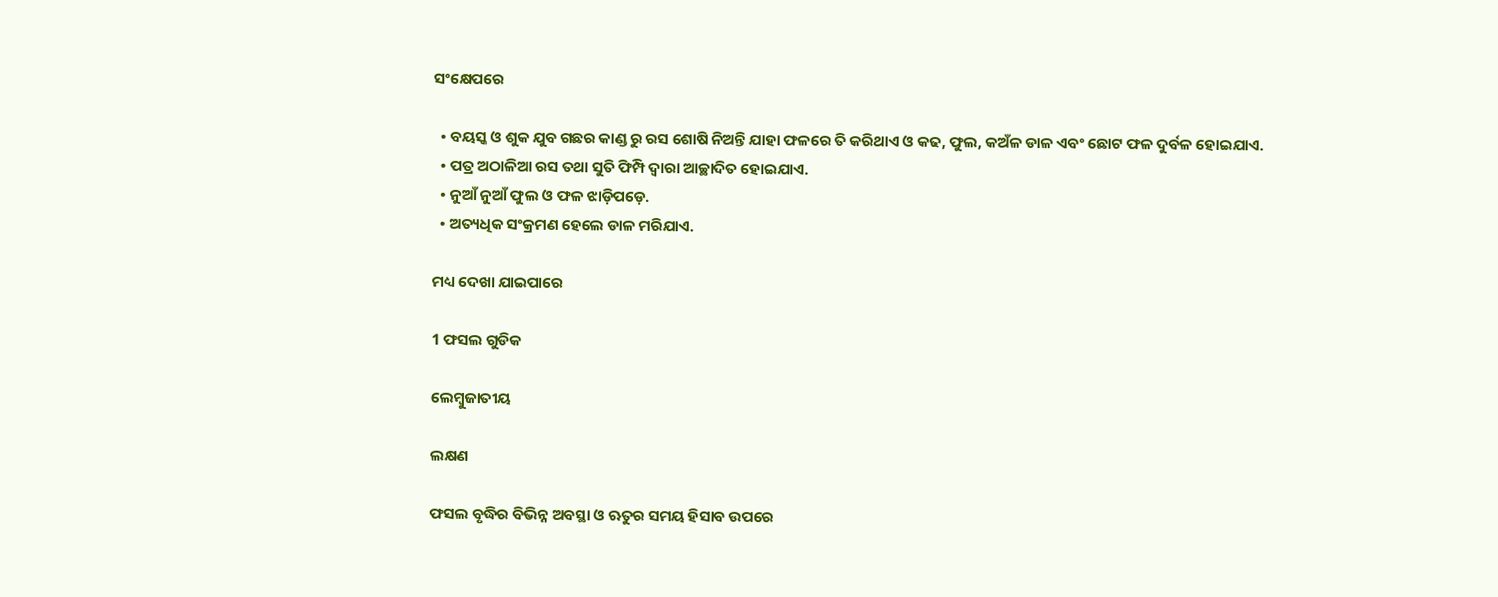ସଂକ୍ଷେପରେ

  • ବୟସ୍କ ଓ ଶୁକ ଯୁବ ଗଛର କାଣ୍ଡ ରୁ ରସ ଶୋଷି ନିଅନ୍ତି ଯାହା ଫଳରେ ତି କରିଥାଏ ଓ କଢ, ଫୁଲ, କଅଁଳ ଡାଳ ଏବଂ ଛୋଟ ଫଳ ଦୁର୍ବଳ ହୋଇଯାଏ.
  • ପତ୍ର ଅଠାଳିଆ ରସ ତଥା ସୁତି ଫିମ୍ପି ଦ୍ୱାରା ଆଚ୍ଛାଦିତ ହୋଇଯାଏ.
  • ନୁଆଁ ନୁଆଁ ଫୁଲ ଓ ଫଳ ଝାଡ଼ିପଡ଼େ.
  • ଅତ୍ୟଧିକ ସଂକ୍ରମଣ ହେଲେ ଡାଳ ମରିଯାଏ.

ମଧ୍ୟ ଦେଖା ଯାଇପାରେ

1 ଫସଲ ଗୁଡିକ

ଲେମ୍ବୁଜାତୀୟ

ଲକ୍ଷଣ

ଫସଲ ବୃଦ୍ଧିର ବିଭିନ୍ନ ଅବସ୍ଥା ଓ ଋତୁର ସମୟ ହିସାବ ଉପରେ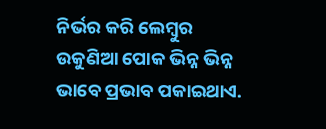ନିର୍ଭର କରି ଲେମ୍ବୁର ଉକୁଣିଆ ପୋକ ଭିନ୍ନ ଭିନ୍ନ ଭାବେ ପ୍ରଭାବ ପକାଇଥାଏ.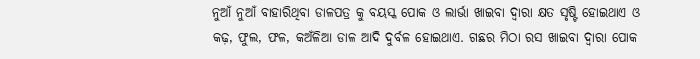ନୁଆଁ ନୁଆଁ ବାହାରିଥିବା ଡାଳପତ୍ର କୁ ବୟସ୍କ ପୋକ ଓ ଲାର୍ଭା ଖାଇବା ଦ୍ୱାରା କ୍ଷତ ସୃଷ୍ଟି ହୋଇଥାଏ ଓ କଢ଼, ଫୁଲ, ଫଳ, କଅଁଳିଆ ଡାଳ ଆଦି ଦୁର୍ବଳ ହୋଇଥାଏ. ଗଛର ମିଠା ରସ ଖାଇବା ଦ୍ୱାରା ପୋକ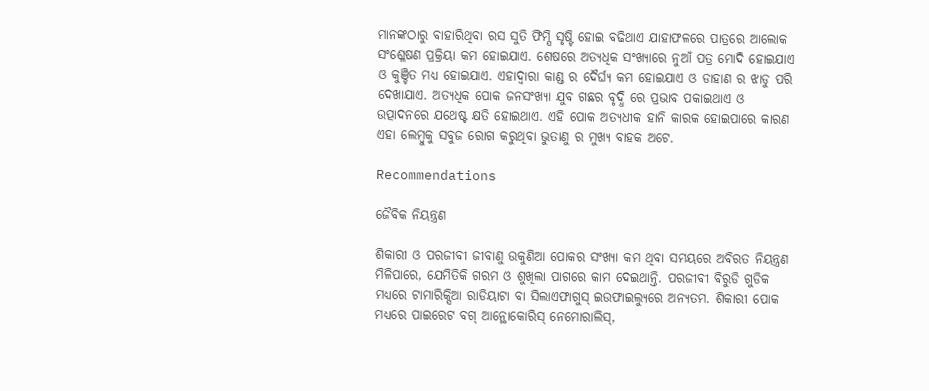ମାନଙ୍କଠାରୁ ବାହାରିଥିବା ରସ ସୁତି ଫିମ୍ପି ସୃଷ୍ଟି ହୋଇ ବଢିଥାଏ ଯାହାଫଳରେ ପାତ୍ରରେ ଆଲୋକ ସଂଶ୍ଳେଷଣ ପ୍ରକ୍ରିୟା କମ ହୋଇଯାଏ. ଶେଷରେ ଅତ୍ୟଧିକ ସଂଖ୍ୟାରେ ନୁଆଁ ପତ୍ର ମୋଦି ହୋଇଯାଏ ଓ କୁଞ୍ଚିତ ମଧ୍ୟ ହୋଇଯାଏ. ଏହାଦ୍ୱାରା କାଣ୍ଡ ର ଦୈର୍ଘ୍ୟ କମ ହୋଇଯାଏ ଓ ଡାହାଣ ର ଝାଡୁ ପରି ଦେଖାଯାଏ. ଅତ୍ୟଧିକ ପୋକ ଜନସଂଖ୍ୟା ଯୁବ ଗଛର ବୃଦ୍ଧି ରେ ପ୍ରଭାବ ପକାଇଥାଏ ଓ ଉତ୍ପାଦନରେ ଯଥେଷ୍ଟ କ୍ଷତି ହୋଇଥାଏ. ଏହି ପୋକ ଅତ୍ୟଧୀକ ହାନି କାରକ ହୋଇପାରେ କାରଣ ଏହା ଲେମ୍ବୁକୁ ସବୁଜ ରୋଗ କରୁଥିବା ଭୁତାଣୁ ର ମୁଖ୍ୟ ବାହକ ଅଟେ.

Recommendations

ଜୈବିକ ନିୟନ୍ତ୍ରଣ

ଶିକାରୀ ଓ ପରଜୀବୀ ଜୀବାଣୁ ଉକୁଣିଆ ପୋକର ସଂଖ୍ୟା କମ ଥିବା ସମୟରେ ଅବିରତ ନିୟନ୍ତ୍ରଣ ମିଳିପାରେ, ଯେମିତିକି ଗରମ ଓ ଶୁଖିଲା ପାଗରେ କାମ ଦେଇଥାନ୍ତି. ପରଜୀବୀ ବିରୁଡି ଗୁଡିକ ମଧ୍ୟରେ ଟାମାରିକ୍ସିଆ ରାଡିୟାଟା ବା ସିଲାଏଫାଗୁସ୍ ଇଉଫାଇଲ୍ୟୁରେ ଅନ୍ୟତମ. ଶିକାରୀ ପୋକ ମଧ୍ୟରେ ପାଇରେଟ ବଗ୍ ଆନ୍ଥୋକୋରିସ୍ ନେମୋରାଲିସ୍,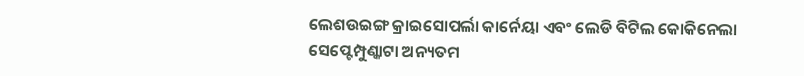ଲେଶଉଇଙ୍ଗ କ୍ରାଇସୋପର୍ଲା କାର୍ନେୟା ଏବଂ ଲେଡି ବିଟିଲ କୋକିନେଲା ସେପ୍ଟେମ୍ପୁଣ୍କାଟା ଅନ୍ୟତମ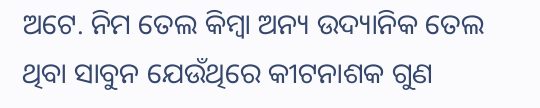ଅଟେ. ନିମ ତେଲ କିମ୍ବା ଅନ୍ୟ ଉଦ୍ୟାନିକ ତେଲ ଥିବା ସାବୁନ ଯେଉଁଥିରେ କୀଟନାଶକ ଗୁଣ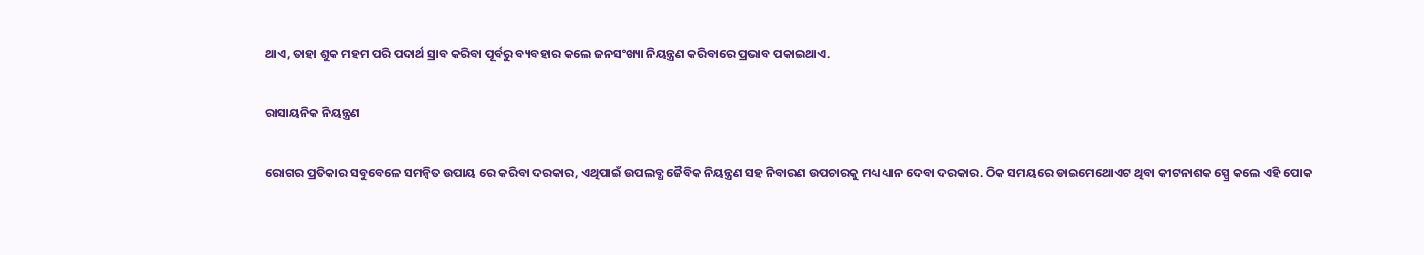ଥାଏ, ତାହା ଶୁକ ମହମ ପରି ପଦାର୍ଥ ସ୍ରାବ କରିବା ପୂର୍ବରୁ ବ୍ୟବହାର କଲେ ଜନସଂଖ୍ୟା ନିୟନ୍ତ୍ରଣ କରିବାରେ ପ୍ରଭାବ ପକାଇଥାଏ.

ରାସାୟନିକ ନିୟନ୍ତ୍ରଣ

ରୋଗର ପ୍ରତିକାର ସବୁବେଳେ ସମନ୍ବିତ ଉପାୟ ରେ କରିବା ଦରକାର, ଏଥିପାଇଁ ଉପଲବ୍ଧ ଜୈବିକ ନିୟନ୍ତ୍ରଣ ସହ ନିବାରଣ ଉପଚାରକୁ ମଧ୍ୟ ଧ୍ୟାନ ଦେବା ଦରକାର. ଠିକ ସମୟରେ ଡାଇମେଥୋଏଟ ଥିବା କୀଟନାଶକ ସ୍ପ୍ରେ କଲେ ଏହି ପୋକ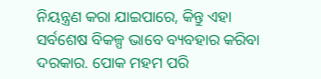ନିୟନ୍ତ୍ରଣ କରା ଯାଇପାରେ, କିନ୍ତୁ ଏହା ସର୍ବଶେଷ ବିକଳ୍ପ ଭାବେ ବ୍ୟବହାର କରିବା ଦରକାର. ପୋକ ମହମ ପରି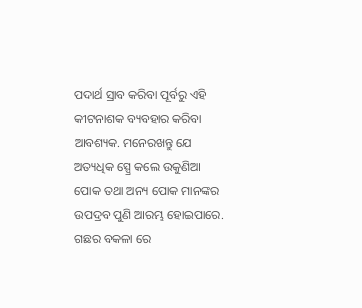ପଦାର୍ଥ ସ୍ରାବ କରିବା ପୂର୍ବରୁ ଏହି କୀଟନାଶକ ବ୍ୟବହାର କରିବା ଆବଶ୍ୟକ. ମନେରଖନ୍ତୁ ଯେ ଅତ୍ୟଧିକ ସ୍ପ୍ରେ କଲେ ଉକୁଣିଆ ପୋକ ତଥା ଅନ୍ୟ ପୋକ ମାନଙ୍କର ଉପଦ୍ରବ ପୁଣି ଆରମ୍ଭ ହୋଇପାରେ. ଗଛର ବକଳା ରେ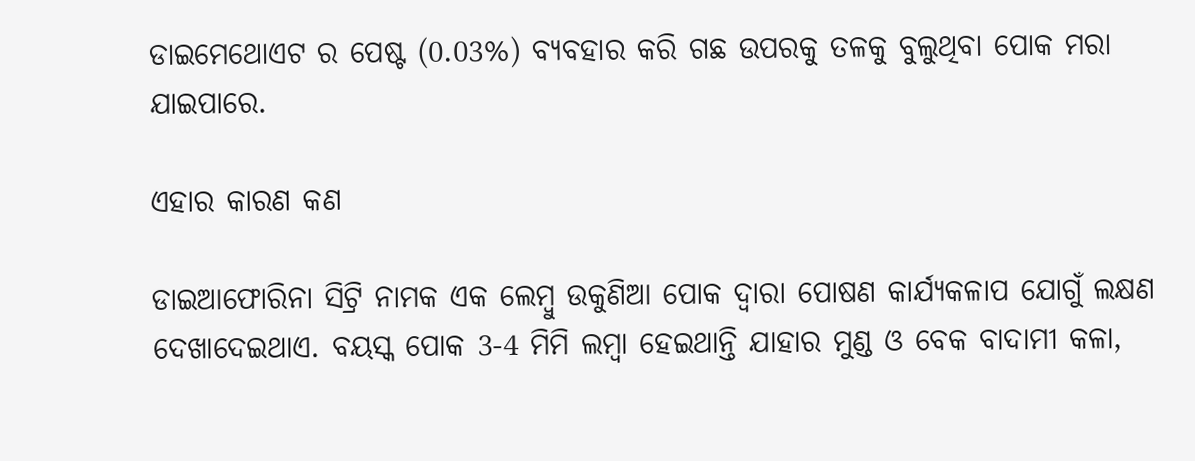ଡାଇମେଥୋଏଟ ର ପେଷ୍ଟ (0.03%) ବ୍ୟବହାର କରି ଗଛ ଉପରକୁ ତଳକୁ ବୁଲୁଥିବା ପୋକ ମରା ଯାଇପାରେ.

ଏହାର କାରଣ କଣ

ଡାଇଆଫୋରିନା ସିଟ୍ରି ନାମକ ଏକ ଲେମ୍ବୁ ଉକୁଣିଆ ପୋକ ଦ୍ୱାରା ପୋଷଣ କାର୍ଯ୍ୟକଳାପ ଯୋଗୁଁ ଲକ୍ଷଣ ଦେଖାଦେଇଥାଏ. ବୟସ୍କ ପୋକ 3-4 ମିମି ଲମ୍ବା ହେଇଥାନ୍ତି ଯାହାର ମୁଣ୍ଡ ଓ ବେକ ବାଦାମୀ କଳା,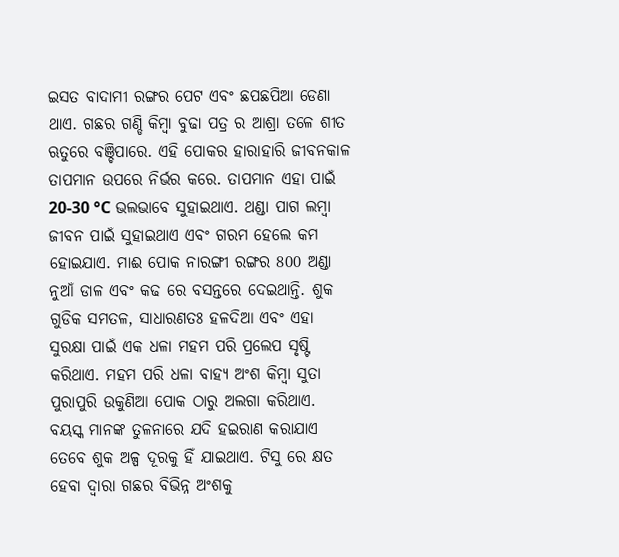ଇସତ ବାଦାମୀ ରଙ୍ଗର ପେଟ ଏବଂ ଛପଛପିଆ ଡେଣା ଥାଏ. ଗଛର ଗଣ୍ଡି କିମ୍ବା ବୁଢା ପତ୍ର ର ଆଶ୍ରା ତଳେ ଶୀତ ଋତୁରେ ବଞ୍ଚିପାରେ. ଏହି ପୋକର ହାରାହାରି ଜୀବନକାଳ ତାପମାନ ଉପରେ ନିର୍ଭର କରେ. ତାପମାନ ଏହା ପାଇଁ 20-30 °C ଭଲଭାବେ ସୁହାଇଥାଏ. ଥଣ୍ଡା ପାଗ ଲମ୍ବା ଜୀବନ ପାଇଁ ସୁହାଇଥାଏ ଏବଂ ଗରମ ହେଲେ କମ ହୋଇଯାଏ. ମାଈ ପୋକ ନାରଙ୍ଗୀ ରଙ୍ଗର 800 ଅଣ୍ଡା ନୁଆଁ ଡାଳ ଏବଂ କଢ ରେ ବସନ୍ତରେ ଦେଇଥାନ୍ତି. ଶୁକ ଗୁଡିକ ସମତଳ, ସାଧାରଣତଃ ହଳଦିଆ ଏବଂ ଏହା ସୁରକ୍ଷା ପାଇଁ ଏକ ଧଳା ମହମ ପରି ପ୍ରଲେପ ସୃଷ୍ଟି କରିଥାଏ. ମହମ ପରି ଧଳା ବାହ୍ୟ ଅଂଶ କିମ୍ବା ସୁତା ପୁରାପୁରି ଉକୁଣିଆ ପୋକ ଠାରୁ ଅଲଗା କରିଥାଏ. ବୟସ୍କ ମାନଙ୍କ ତୁଳନାରେ ଯଦି ହଇରାଣ କରାଯାଏ ତେବେ ଶୁକ ଅଳ୍ପ ଦୂରକୁ ହିଁ ଯାଇଥାଏ. ଟିସୁ ରେ କ୍ଷତ ହେବା ଦ୍ୱାରା ଗଛର ବିଭିନ୍ନ ଅଂଶକୁ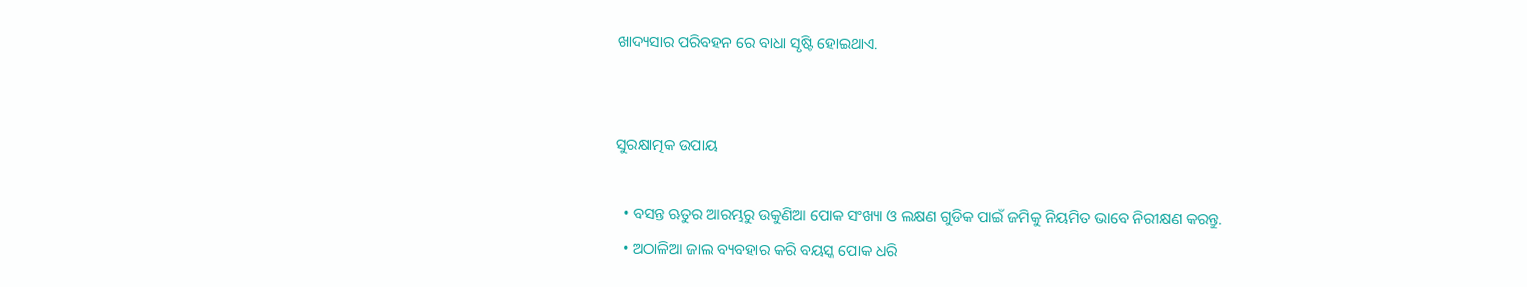ଖାଦ୍ୟସାର ପରିବହନ ରେ ବାଧା ସୃଷ୍ଟି ହୋଇଥାଏ.


ସୁରକ୍ଷାତ୍ମକ ଉପାୟ

  • ବସନ୍ତ ଋତୁର ଆରମ୍ଭରୁ ଉକୁଣିଆ ପୋକ ସଂଖ୍ୟା ଓ ଲକ୍ଷଣ ଗୁଡିକ ପାଇଁ ଜମିକୁ ନିୟମିତ ଭାବେ ନିରୀକ୍ଷଣ କରନ୍ତୁ.
  • ଅଠାଳିଆ ଜାଲ ବ୍ୟବହାର କରି ବୟସ୍କ ପୋକ ଧରି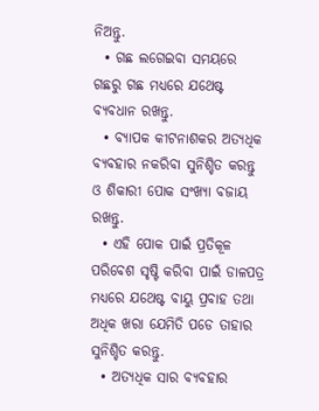ନିଅନ୍ତୁ.
  • ଗଛ ଲଗେଇବା ସମୟରେ ଗଛରୁ ଗଛ ମଧ୍ୟରେ ଯଥେଷ୍ଟ ବ୍ୟବଧାନ ରଖନ୍ତୁ.
  • ବ୍ୟାପକ କୀଟନାଶକର ଅତ୍ୟଧିକ ବ୍ୟବହାର ନକରିବା ସୁନିଶ୍ଚିତ କରନ୍ତୁ ଓ ଶିକାରୀ ପୋକ ସଂଖ୍ୟା ବଜାୟ ରଖନ୍ତୁ.
  • ଏହି ପୋକ ପାଇଁ ପ୍ରତିକୂଳ ପରିବେଶ ସୃଷ୍ଟି କରିବା ପାଇଁ ଡାଳପତ୍ର ମଧ୍ୟରେ ଯଥେଷ୍ଟ ବାୟୁ ପ୍ରବାହ ତଥା ଅଧିକ ଖରା ଯେମିତି ପଡେ ତାହାର ସୁନିଶ୍ଚିତ କରନ୍ତୁ.
  • ଅତ୍ୟଧିକ ସାର ବ୍ୟବହାର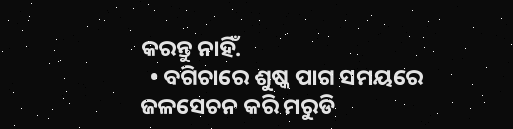କରନ୍ତୁ ନାହିଁ.
  • ବଗିଚାରେ ଶୁଷ୍କ ପାଗ ସମୟରେ ଜଳସେଚନ କରି ମରୁଡି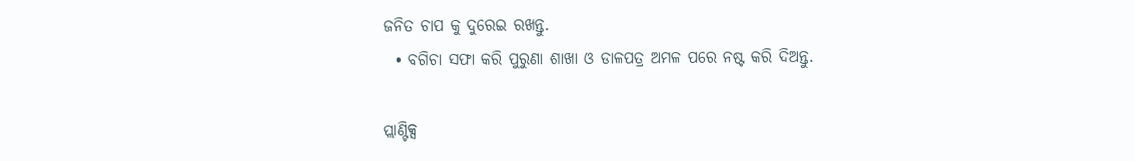ଜନିତ ଚାପ କୁ ଦୁରେଇ ରଖନ୍ତୁ.
  • ବଗିଚା ସଫା କରି ପୁରୁଣା ଶାଖା ଓ ଡାଳପତ୍ର ଅମଳ ପରେ ନଷ୍ଟ କରି ଦିଅନ୍ତୁ.

ପ୍ଲାଣ୍ଟିକ୍ସ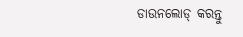ଡାଉନଲୋଡ୍ କରନ୍ତୁ